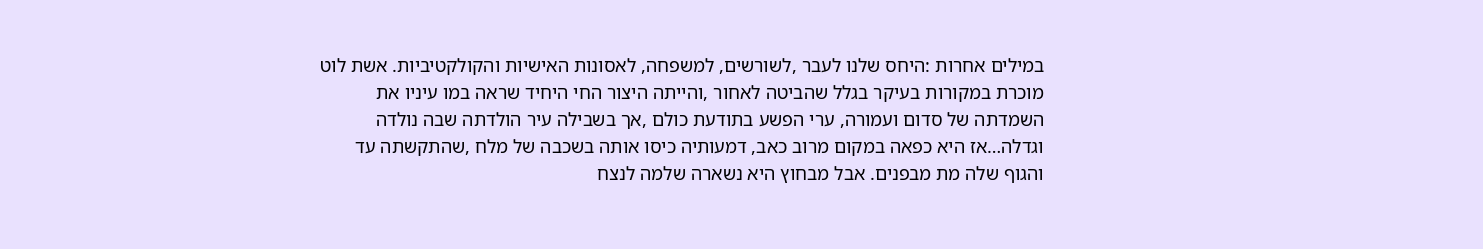במילים אחרות :היחס שלנו לעבר ,לשורשים, למשפחה, לאסונות האישיות והקולקטיביות. אשת לוט מוכרת במקורות בעיקר בגלל שהביטה לאחור ,והייתה היצור החי היחיד שראה במו עיניו את השמדתה של סדום ועמורה, ערי הפשע בתודעת כולם ,אך בשבילה עיר הולדתה שבה נולדה וגדלה…אז היא כפאה במקום מרוב כאב, דמעותיה כיסו אותה בשכבה של מלח ,שהתקשתה עד והגוף שלה מת מבפנים. אבל מבחוץ היא נשארה שלמה לנצח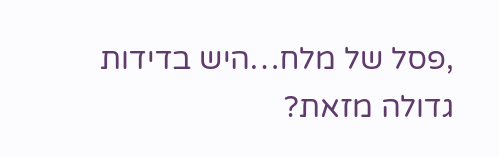,פסל של מלח…היש בדידות גדולה מזאת?